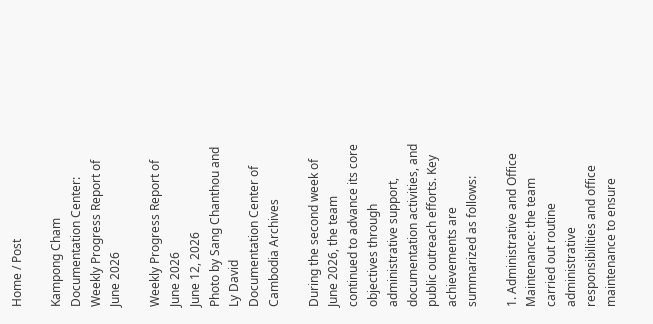Home / Post

Kampong Cham Documentation Center: Weekly Progress Report of June 2026

Weekly Progress Report of June 2026
June 12, 2026
Photo by Sang Chanthou and Ly David
Documentation Center of Cambodia Archives

During the second week of June 2026, the team continued to advance its core objectives through administrative support, documentation activities, and public outreach efforts. Key achievements are summarized as follows:

1. Administrative and Office Maintenance: the team carried out routine administrative responsibilities and office maintenance to ensure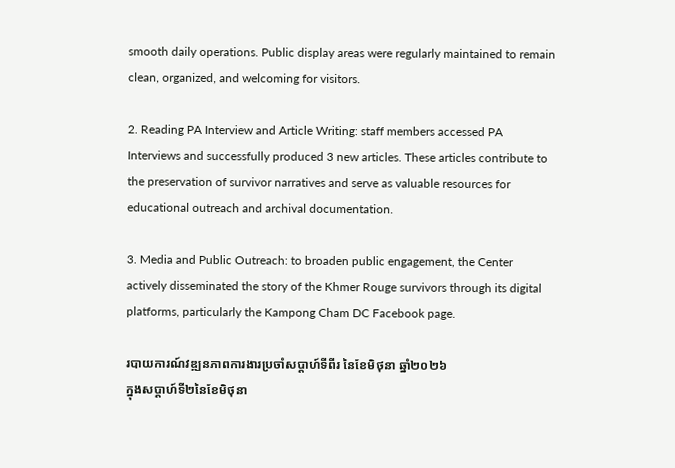smooth daily operations. Public display areas were regularly maintained to remain clean, organized, and welcoming for visitors.

2. Reading PA Interview and Article Writing: staff members accessed PA Interviews and successfully produced 3 new articles. These articles contribute to the preservation of survivor narratives and serve as valuable resources for educational outreach and archival documentation.

3. Media and Public Outreach: to broaden public engagement, the Center actively disseminated the story of the Khmer Rouge survivors through its digital platforms, particularly the Kampong Cham DC Facebook page.

របាយការណ៍វឌ្ឍនភាពការងារប្រចាំសប្តាហ៍ទីពីរ នៃខែមិថុនា ឆ្នាំ២០២៦
ក្នុងសប្តាហ៍ទី២នៃខែមិថុនា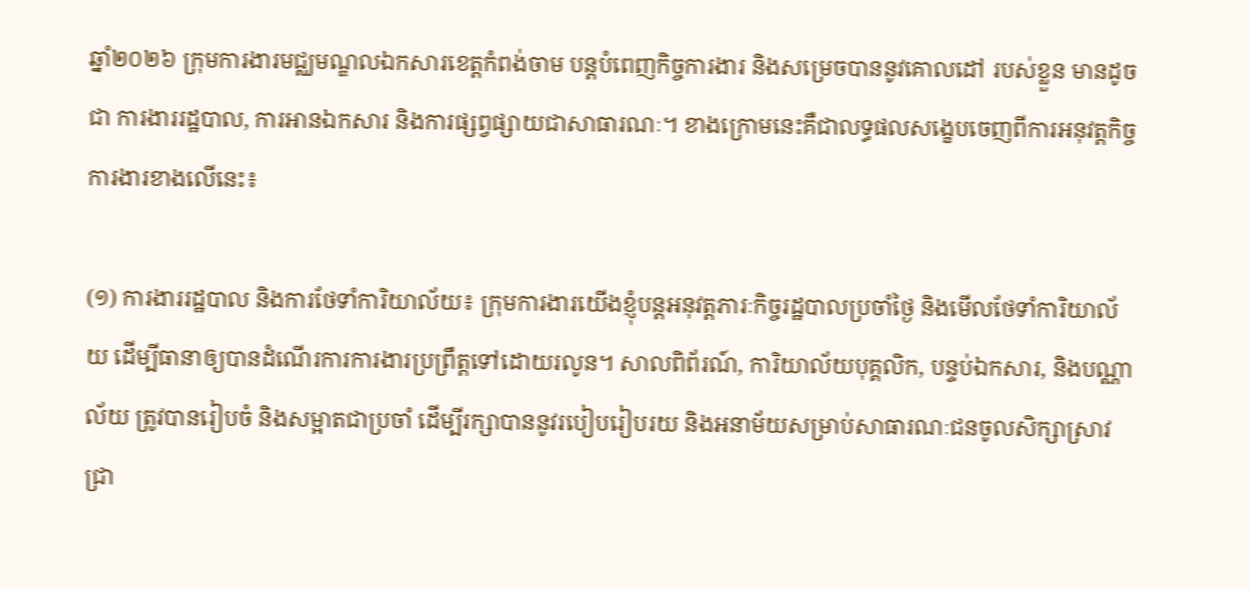ឆ្នាំ២០២៦ ក្រុមការងារមជ្ឈមណ្ឌលឯកសារខេត្តកំពង់ចាម បន្តបំពេញកិច្ចការងារ និងសម្រេចបាននូវគោលដៅ របស់ខ្លួន មានដូចជា ការងាររដ្ឋបាល, ការអានឯកសារ និងការផ្សព្វផ្សាយជាសាធារណៈ។ ខាងក្រោមនេះគឺជាលទ្ធផលសង្ខេបចេញពីការអនុវត្តកិច្ចការងារខាងលើនេះ៖

(១) ការងាររដ្ឋបាល និងការថែទាំការិយាល័យ៖ ក្រុមការងារយើងខ្ញុំបន្តអនុវត្តភារៈកិច្ចរដ្ឋបាលប្រចាំថ្ងៃ និងមើលថែទាំការិយាល័យ ដើម្បីធានាឲ្យបានដំណើរការការងារប្រព្រឹត្តទៅដោយរលូន។ សាលពិព័រណ៍, ការិយាល័យបុគ្គលិក, បន្ទប់ឯកសារ, និងបណ្ណាល័យ ត្រូវបានរៀបចំ និងសម្អាតជាប្រចាំ ដើម្បីរក្សាបាននូវរបៀបរៀបរយ និងអនាម័យសម្រាប់សាធារណៈជនចូលសិក្សាស្រាវជ្រា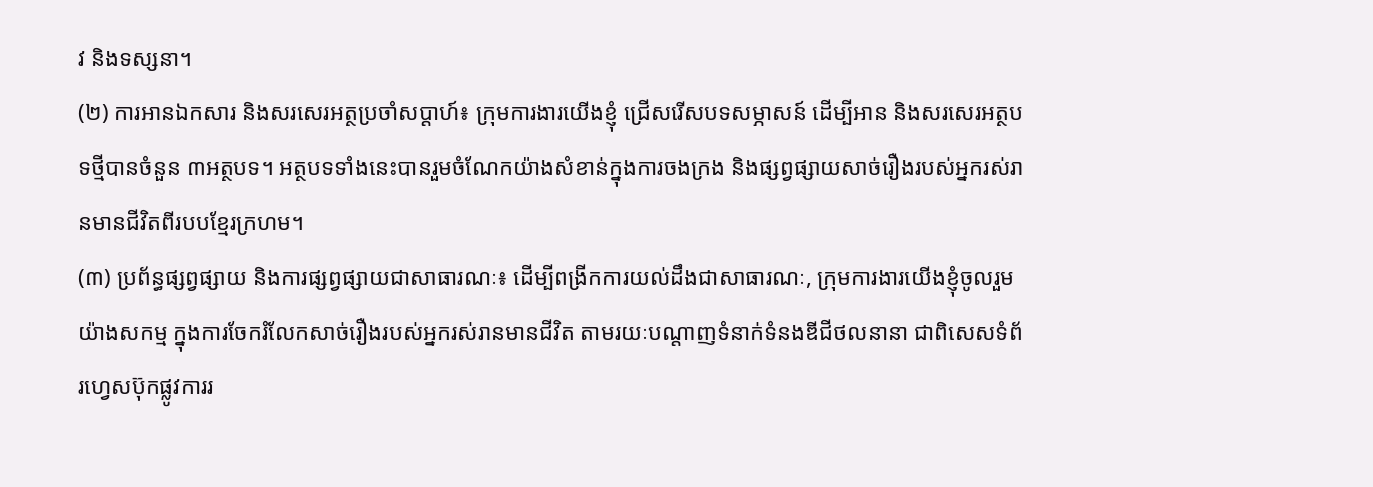វ និងទស្សនា។
(២) ការអានឯកសារ និងសរសេរអត្ថប្រចាំសប្ដាហ៍៖ ក្រុមការងារយើងខ្ញុំ ជ្រើសរើសបទសម្ភាសន៍ ដើម្បីអាន និងសរសេរអត្ថបទថ្មីបានចំនួន ៣អត្ថបទ។ អត្ថបទទាំងនេះបានរួមចំណែកយ៉ាងសំខាន់ក្នុងការចងក្រង និងផ្សព្វផ្សាយសាច់រឿងរបស់អ្នករស់រានមានជីវិតពីរបបខ្មែរក្រហម។
(៣) ប្រព័ន្ធផ្សព្វផ្សាយ និងការផ្សព្វផ្សាយជាសាធារណៈ៖ ដើម្បីពង្រីកការយល់ដឹងជាសាធារណៈ, ក្រុមការងារយើងខ្ញុំចូលរួមយ៉ាងសកម្ម ក្នុងការចែករំលែកសាច់រឿងរបស់អ្នករស់រានមានជីវិត តាមរយៈបណ្តាញទំនាក់ទំនងឌីជីថលនានា ជាពិសេសទំព័រហ្វេសប៊ុកផ្លូវការរ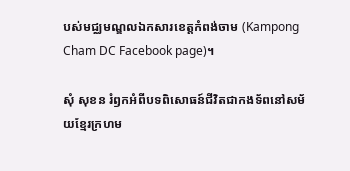បស់មជ្ឈមណ្ឌលឯកសារខេត្តកំពង់ចាម (Kampong Cham DC Facebook page)។

សុំ សុខន រំឭកអំពីបទពិសោធន៍ជីវិតជាកងទ័ពនៅសម័យខ្មែរក្រហម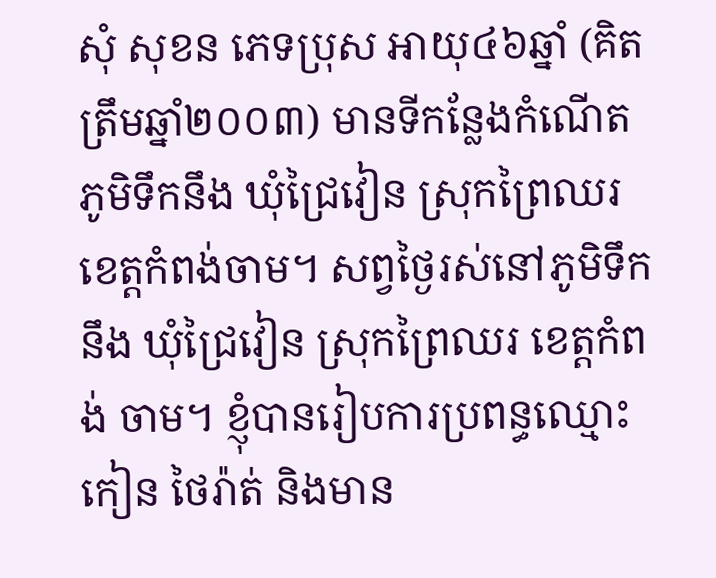សុំ សុខន ភេទប្រុស អាយុ៤៦ឆ្នាំ (គិតត្រឹមឆ្នាំ២០០៣) មានទីកន្លែងកំណើតភូមិទឹកនឹង ឃុំជ្រៃវៀន ស្រុកព្រៃឈរ ខេត្តកំពង់ចាម។ សព្វថ្ងៃរស់នៅភូមិទឹកនឹង ឃុំជ្រៃវៀន ស្រុកព្រៃឈរ ខេត្តកំពង់ ចាម។ ខ្ញុំបានរៀបការប្រពន្ធឈ្មោះ កៀន ថៃរ៉ាត់ និងមាន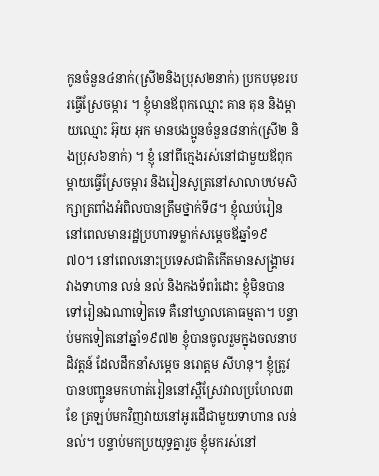កូនចំនួន៤នាក់(ស្រី២និងប្រុស២នាក់) ប្រកបមុខរបរធ្វើស្រែចម្ការ ។ ខ្ញុំមានឪពុកឈ្មោះ គាន តុន និងម្ដាយឈ្មោះ អ៊ុយ អុក មានបងប្អូនចំនួន៨នាក់(ស្រី២ និងប្រុស៦នាក់) ។ ខ្ញុំ នៅពីក្មេងរស់នៅជាមួយឪពុកម្ដាយធ្វើស្រែចម្ការ និងរៀនសូត្រនៅសាលាបឋមសិក្សាត្រពាំងអំពិលបានត្រឹមថ្នាក់ទី៨។ ខ្ញុំឈប់រៀននៅពេលមានរដ្ឋប្រហារទម្លាក់សម្ដេចឪឆ្នាំ១៩ ៧០។ នៅពេលនោះប្រទេសជាតិកើតមានសង្រ្គាមរវាងទាហាន លន់ នល់ និងកងទ័ពរំដោះ ខ្ញុំមិនបានទៅរៀនឯណាទៀតទេ គឺនៅឃ្វាលគោធម្មតា។ បន្ទាប់មកទៀតនៅឆ្នាំ១៩៧២ ខ្ញុំបានចូលរួមក្នុងចលនាបដិវត្តន៍ ដែលដឹកនាំសម្ដេច នរោត្ដម សីហនុ។ ខ្ញុំត្រូវបានបញ្ជូនមកហាត់រៀននៅស្ពឺស្រែវាលប្រហែល៣ខែ ត្រឡប់មកវិញវាយនៅអូរដើជាមួយទាហាន លន់ នល់។ បន្ទាប់មកប្រយុទ្ធគ្នារួច ខ្ញុំមករស់នៅ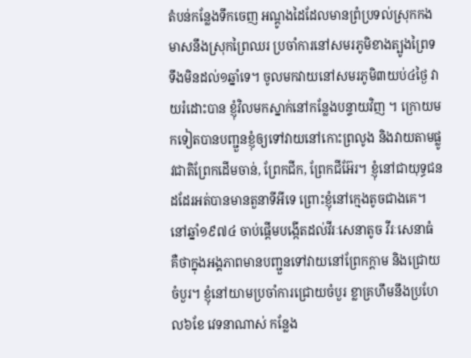តំបន់កន្លែងទឹកចេញ អណ្ដូងដៃដែលមានព្រំប្រទល់ស្រុកកងមាសនឹងស្រុកព្រៃឈរ ប្រចាំការនៅសមរភូមិខាងត្បូងព្រៃទទឹងមិនដល់១ឆ្នាំទេ។ ចូលមកវាយនៅសមរភូមិ៣យប់៤ថ្ងៃ វាយរំដោះបាន ខ្ញុំវិលមកស្នាក់នៅកន្លែងបន្ទាយវិញ ។ ក្រោយមកទៀតបានបញ្ជួនខ្ញុំឲ្យទៅវាយនៅកោះព្រលូង និងវាយតាមផ្លូវជាតិព្រែកដើមចាន់, ព្រែកជីក, ព្រែកជីអ៊ែរ។ ខ្ញុំនៅជាយុទ្ធជនដដែរអត់បានមានតួនាទីអីទេ ព្រោះខ្ញុំនៅក្មេងតូចជាងគេ។ នៅឆ្នាំ១៩៧៤ ចាប់ផ្ដើមបង្កើតដល់វីរៈសេនាតូច វីរៈសេនាធំ គឺថាក្នុងអង្គភាពមានបញ្ជួនទៅវាយនៅព្រែកក្ដាម និងជ្រោយចំបួរ។ ខ្ញុំនៅយាមប្រចាំការជ្រោយចំបួរ ខ្លាគ្រហឹមនឹងប្រហែល៦ខែ វេទនាណាស់ កន្លែង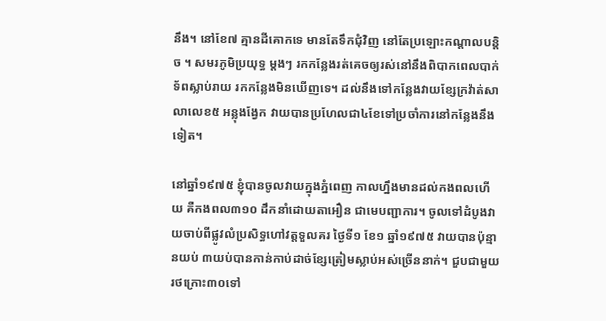នឹង។ នៅខែ៧ គ្មានដីគោកទេ មានតែទឹកជុំវិញ នៅតែប្រឡោះកណ្ដាលបន្តិច ។ សមរភូមិប្រយុទ្ធ ម្ដងៗ រកកន្លែងរត់គេចឲ្យរស់នៅនឹងពិបាកពេលបាក់ទ័ពស្លាប់រាយ រកកន្លែងមិនឃើញទេ។ ដល់នឹងទៅកន្លែងវាយខ្សែក្រវ៉ាត់សាលាលេខ៥ អន្លុងង្វែក វាយបានប្រហែលជា៤ខែទៅប្រចាំការនៅកន្លែងនឹងទៀត។

នៅឆ្នាំ១៩៧៥ ខ្ញុំបានចូលវាយក្នុងភ្នំពេញ កាលហ្នឹងមានដល់កងពលហើយ គឺកងពល៣១០ ដឹកនាំដោយតាអឿន ជាមេបញ្ជាការ។ ចូលទៅដំបូងវាយចាប់ពីផ្លូវលំប្រសិទ្ធហៅវត្តទួលគរ ថ្ងៃទី១ ខែ១ ឆ្នាំ១៩៧៥ វាយបានប៉ុន្មានយប់ ៣យប់បានកាន់កាប់ដាច់ខ្សែត្រៀមស្លាប់អស់ច្រើននាក់។ ជួបជាមួយរថក្រោះ៣០ទៅ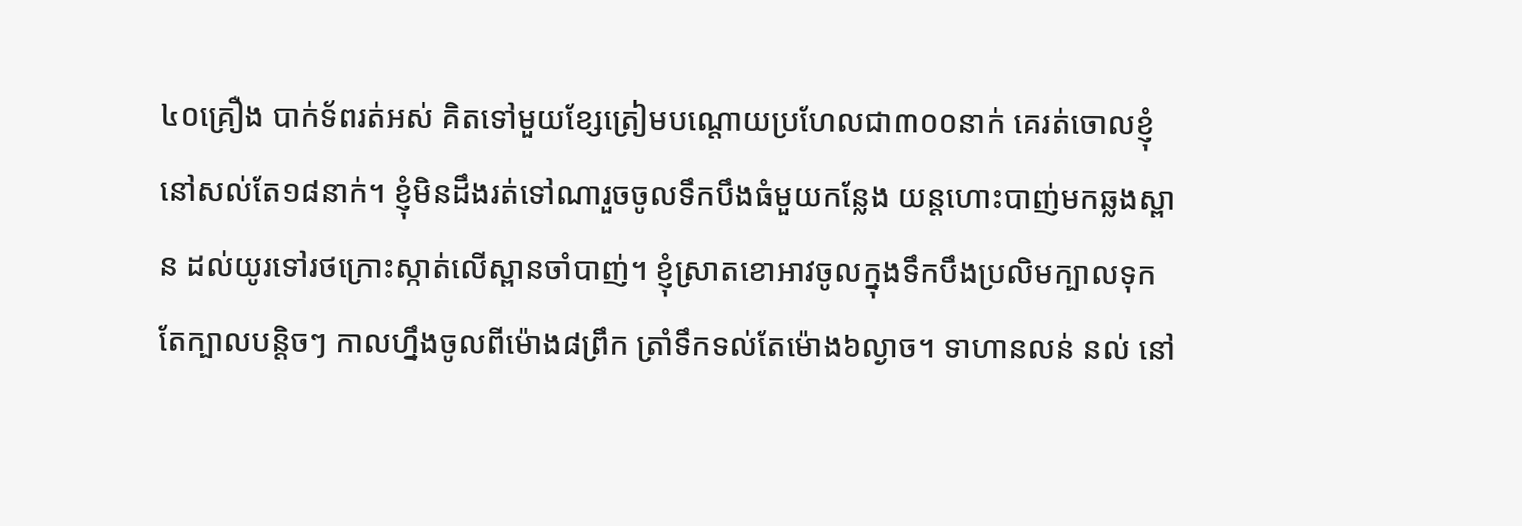៤០គ្រឿង បាក់ទ័ពរត់អស់ គិតទៅមួយខ្សែត្រៀមបណ្ដោយប្រហែលជា៣០០នាក់ គេរត់ចោលខ្ញុំនៅសល់តែ១៨នាក់។ ខ្ញុំមិនដឹងរត់ទៅណារួចចូលទឹកបឹងធំមួយកន្លែង យន្ដហោះបាញ់មកឆ្លងស្ពាន ដល់យូរទៅរថក្រោះស្កាត់លើស្ពានចាំបាញ់។ ខ្ញុំស្រាតខោអាវចូលក្នុងទឹកបឹងប្រលិមក្បាលទុកតែក្បាលបន្តិចៗ កាលហ្នឹងចូលពីម៉ោង៨ព្រឹក ត្រាំទឹកទល់តែម៉ោង៦ល្ងាច។ ទាហានលន់ នល់ នៅ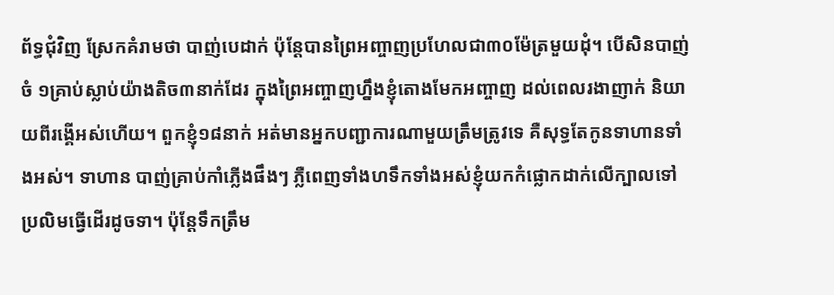ព័ទ្ធជុំវិញ ស្រែកគំរាមថា បាញ់បេដាក់ ប៉ុន្តែបានព្រៃអញ្ចាញប្រហែលជា៣០ម៉ែត្រមួយដុំ។ បើសិនបាញ់ចំ ១គ្រាប់ស្លាប់យ៉ាងតិច៣នាក់ដែរ ក្នុងព្រៃអញ្ចាញហ្នឹងខ្ញុំតោងមែកអញ្ចាញ ដល់ពេលរងាញាក់ និយាយពីរង្គើអស់ហើយ។ ពួកខ្ញុំ១៨នាក់ អត់មានអ្នកបញ្ជាការណាមួយត្រឹមត្រូវទេ គឺសុទ្ធតែកូនទាហានទាំងអស់។ ទាហាន បាញ់គ្រាប់កាំភ្លើងផឹងៗ ភ្លឺពេញទាំងហទឹកទាំងអស់ខ្ញុំយកកំផ្លោកដាក់លើក្បាលទៅប្រលិមធ្វើដើរដូចទា។ ប៉ុន្តែទឹកត្រឹម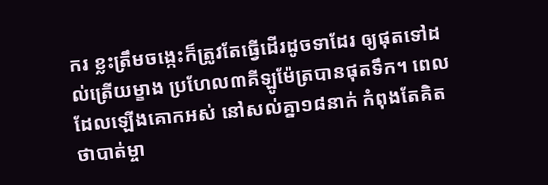ករ ខ្លះត្រឹមចង្កេះក៏ត្រូវតែធ្វើដើរដូចទាដែរ ឲ្យផុតទៅដល់ត្រើយម្ខាង ប្រហែល៣គីឡូម៉ែត្របានផុតទឹក។ ពេលដែលឡើងគោកអស់ នៅសល់គ្នា១៨នាក់ កំពុងតែគិតថាបាត់ម្ចា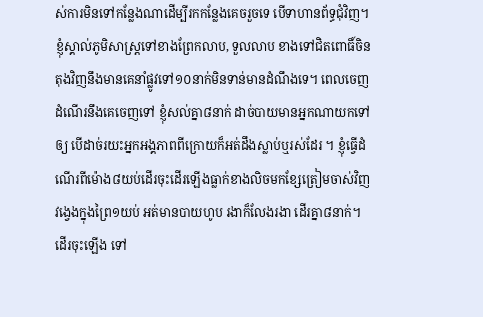ស់ការមិនទៅកន្លែងណាដើម្បីរកកន្លែងគេចរួចទេ បើទាហានព័ទ្ធជុំវិញ។ ខ្ញុំស្គាល់ភូមិសាស្រ្តទៅខាងព្រែកលាប, ទួលលាប ខាងទៅជិតពោធិ៍ចិនតុងវិញនឹងមានគេនាំផ្លូវទៅ១០នាក់មិនទាន់មានដំណឹងទេ។ ពេលចេញដំណើរនឹងគេចេញទៅ ខ្ញុំសល់គ្នា៨នាក់ ដាច់បាយមានអ្នកណាយកទៅឲ្យ បើដាច់រយះអ្នកអង្គភាពពីក្រោយក៏អត់ដឹងស្លាប់ឬរស់ដែរ ។ ខ្ញុំធ្វើដំណើរពីម៉ោង៨យប់ដើរចុះដើរឡើងធ្លាក់ខាងលិចមកខ្សែត្រៀមចាស់វិញ វង្វេងក្នុងព្រៃ១យប់ អត់មានបាយហូប រងាក៏លែងរងា ដើរគ្នា៨នាក់។ ដើរចុះឡើង ទៅ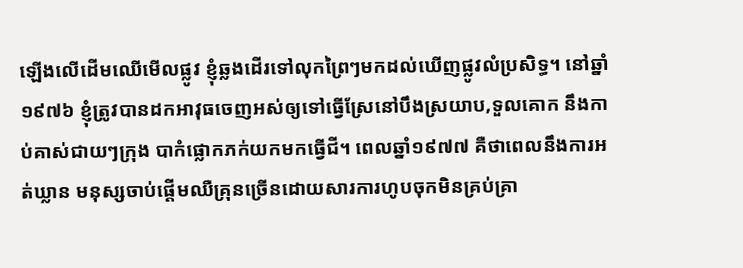ឡើងលើដើមឈើមើលផ្លូវ ខ្ញុំឆ្លងដើរទៅលុកព្រៃៗមកដល់ឃើញផ្លូវលំប្រសិទ្ធ។ នៅឆ្នាំ១៩៧៦ ខ្ញុំត្រូវបានដកអាវុធចេញអស់ឲ្យទៅធ្វើស្រែនៅបឹងស្រយាប,ទួលគោក នឹងកាប់គាស់ជាយៗក្រុង បាកំផ្លោកភក់យកមកធ្វើជី។ ពេលឆ្នាំ១៩៧៧ គឺថាពេលនឹងការអត់ឃ្លាន មនុស្សចាប់ផ្ដើមឈឺគ្រុនច្រើនដោយសារការហូបចុកមិនគ្រប់គ្រា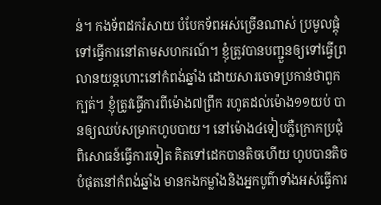ន់។ កងទ័ពដករំសាយ បំបែកទ័ពអស់ច្រើនណាស់ ប្រមូលផ្ដុំទៅធ្វើការនៅតាមសហករណ៍។ ខ្ញុំត្រូវបានបញ្ជួនឲ្យទៅធ្វើព្រលានយន្ដហោះនៅកំពង់ឆ្នាំង ដោយសារចោទប្រកាន់ថាពួកក្បត់។ ខ្ញុំត្រូវធ្វើការពីម៉ោង៧ព្រឹក រហូតដល់ម៉ោង១១យប់ បានឲ្យឈប់សម្រាកហូបបាយ។ នៅម៉ោង៤ទៀបភ្លឺក្រោកប្រជុំពិសោធន៍ធ្វើការទៀត គិតទៅដេកបានតិចហើយ ហូបបានតិចបំផុតនៅកំពង់ឆ្នាំង មានកងកម្លាំងនិងអ្នកបូព៌ាទាំងអស់ធ្វើការ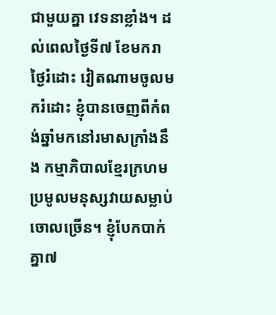ជាមួយគ្នា វេទនាខ្លាំង។ ដល់ពេលថ្ងៃទី៧ ខែមករា ថ្ងៃរំដោះ វៀតណាមចូលមករំដោះ ខ្ញុំបានចេញពីកំពង់ឆ្នាំមកនៅរមាសក្រាំងនឹង កម្មាភិបាលខ្មែរក្រហមប្រមូលមនុស្សវាយសម្លាប់ចោលច្រើន។ ខ្ញុំបែកបាក់គ្នា៧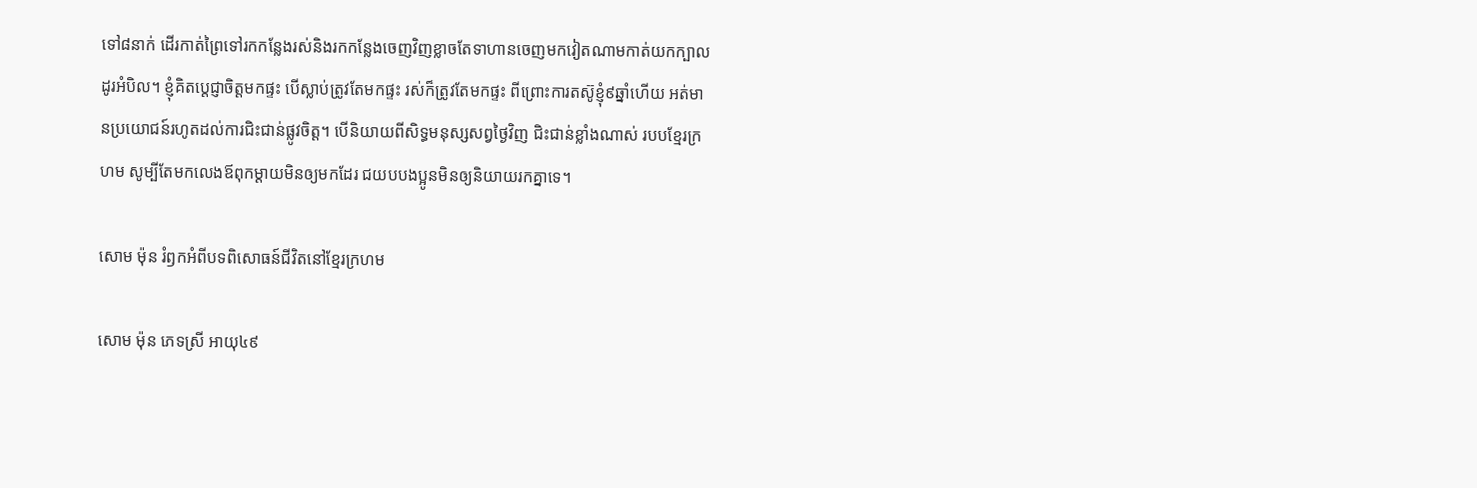ទៅ៨នាក់ ដើរកាត់ព្រៃទៅរកកន្លែងរស់និងរកកន្លែងចេញវិញខ្លាចតែទាហានចេញមកវៀតណាមកាត់យកក្បាលដូរអំបិល។ ខ្ញុំគិតប្ដេជ្ញាចិត្តមកផ្ទះ បើស្លាប់ត្រូវតែមកផ្ទះ រស់ក៏ត្រូវតែមកផ្ទះ ពីព្រោះការតស៊ូខ្ញុំ៩ឆ្នាំហើយ អត់មានប្រយោជន៍រហូតដល់ការជិះជាន់ផ្លូវចិត្ត។ បើនិយាយពីសិទ្ធមនុស្សសព្វថ្ងៃវិញ ជិះជាន់ខ្លាំងណាស់ របបខ្មែរក្រហម សូម្បីតែមកលេងឪពុកម្ដាយមិនឲ្យមកដែរ ជយបបងប្អូនមិនឲ្យនិយាយរកគ្នាទេ។

សោម ម៉ុន រំឭកអំពីបទពិសោធន៍ជីវិតនៅខ្មែរក្រហម

សោម ម៉ុន ភេទស្រី អាយុ៤៩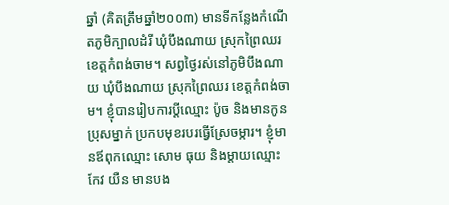ឆ្នាំ (គិតត្រឹមឆ្នាំ២០០៣) មានទីកន្លែងកំណើតភូមិក្បាលដំរី ឃុំបឹងណាយ ស្រុកព្រៃឈរ ខេត្តកំពង់ចាម។ សព្វថ្ងៃរស់នៅភូមិបឹងណាយ ឃុំបឹងណាយ ស្រុកព្រៃឈរ ខេត្តកំពង់ចាម។ ខ្ញុំបានរៀបការប្ដីឈ្មោះ ប៉ូច និងមានកូនប្រុសម្នាក់ ប្រកបមុខរបរធ្វើស្រែចម្ការ។ ខ្ញុំមានឪពុកឈ្មោះ សោម ធុយ និងម្ដាយឈ្មោះ កែវ យឺន មានបង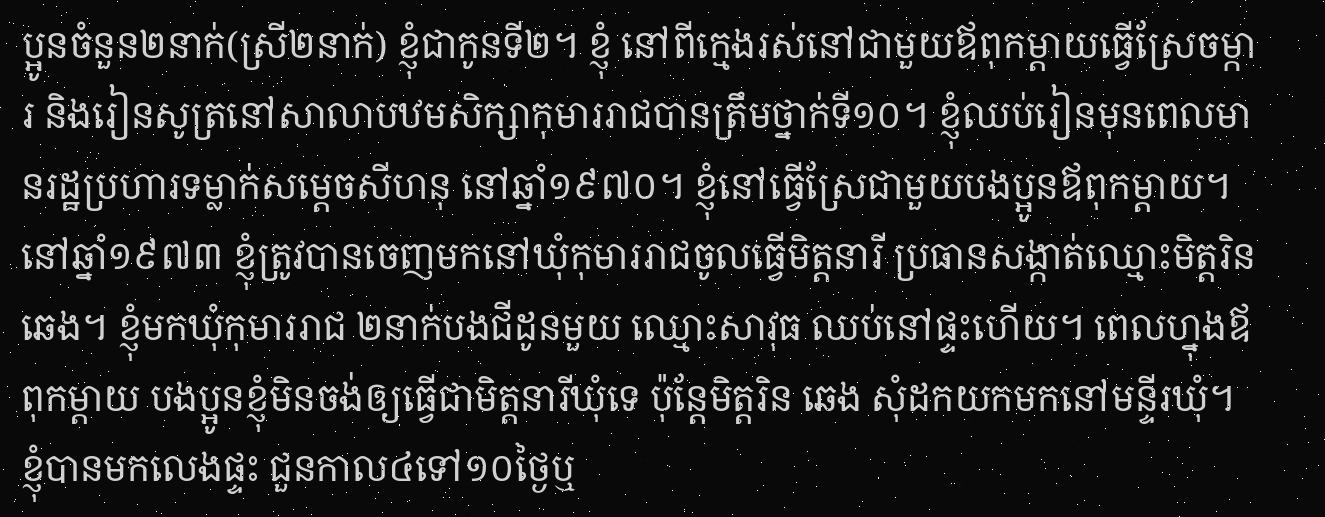ប្អូនចំនួន២នាក់(ស្រី២នាក់) ខ្ញុំជាកូនទី២។ ខ្ញុំ នៅពីក្មេងរស់នៅជាមួយឪពុកម្ដាយធ្វើស្រែចម្ការ និងរៀនសូត្រនៅសាលាបឋមសិក្សាកុមាររាជបានត្រឹមថ្នាក់ទី១០។ ខ្ញុំឈប់រៀនមុនពេលមានរដ្ឋប្រហារទម្លាក់សម្ដេចសីហនុ នៅឆ្នាំ១៩៧០។ ខ្ញុំនៅធ្វើស្រែជាមួយបងប្អូនឪពុកម្ដាយ។ នៅឆ្នាំ១៩៧៣ ខ្ញុំត្រូវបានចេញមកនៅឃុំកុមាររាជចូលធ្វើមិត្តនារី ប្រធានសង្កាត់ឈ្មោះមិត្តរិន ឆេង។ ខ្ញុំមកឃុំកុមាររាជ ២នាក់បងជីដូនមួយ ឈ្មោះសាវុធ ឈប់នៅផ្ទះហើយ។ ពេលហ្នុងឪពុកម្ដាយ បងប្អូនខ្ញុំមិនចង់ឲ្យធ្វើជាមិត្តនារីឃុំទេ ប៉ុន្តែមិត្តរិន ឆេង សុំដកយកមកនៅមន្ទីរឃុំ។ ខ្ញុំបានមកលេងផ្ទះ ជួនកាល៤ទៅ១០ថ្ងៃឬ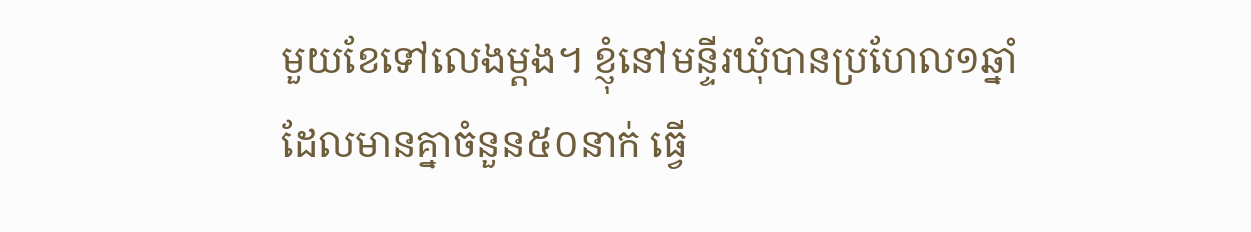មួយខែទៅលេងម្ដង។ ខ្ញុំនៅមន្ទីរឃុំបានប្រហែល១ឆ្នាំ ដែលមានគ្នាចំនួន៥០នាក់ ធ្វើ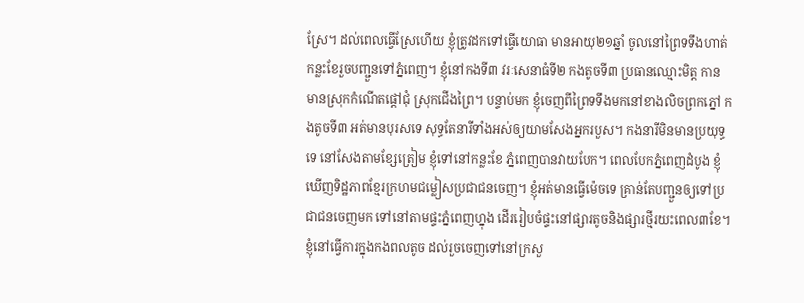ស្រែ។ ដល់ពេលធ្វើស្រែហើយ ខ្ញុំត្រូវដកទៅធ្វើយោធា មានអាយុ២១ឆ្នាំ ចូលនៅព្រៃទទឹងហាត់កន្លះខែរួចបញ្ជួនទៅភ្នំពេញ។ ខ្ញុំនៅកងទី៣ វរៈសេនាធំទី២ កងតូចទី៣ ប្រធានឈ្មោះមិត្ត កាន មានស្រុកកំណើតផ្ដៅជុំ ស្រុកជើងព្រៃ។ បន្ទាប់មក ខ្ញុំចេញពីព្រៃទទឹងមកនៅខាងលិចព្រកភ្នៅ កងតូចទី៣ អត់មានបុរសទេ សុទ្ធតែនារីទាំងអស់ឲ្យយាមសែងអ្នករបួស។ កងនារីមិនមានប្រយុទ្ធទេ នៅសែងតាមខ្សែត្រៀម ខ្ញុំទៅនៅកន្លះខែ ភ្នំពេញបានវាយបែក។ ពេលបែកភ្នំពេញដំបូង ខ្ញុំឃើញទិដ្ឋភាពខ្មែរក្រហមជម្លៀសប្រជាជនចេញ។ ខ្ញុំអត់មានធ្វើម៉េចទេ គ្រាន់តែបញ្ជួនឲ្យទៅប្រជាជនចេញមក ទៅនៅតាមផ្ទះភ្នំពេញហ្នុង ដើររៀបចំផ្ទះនៅផ្សារតូចនិងផ្សារថ្មីរយះពេល៣ខែ។ ខ្ញុំនៅធ្វើការក្នុងកងពលតូច ដល់រួចចេញទៅនៅក្រសួ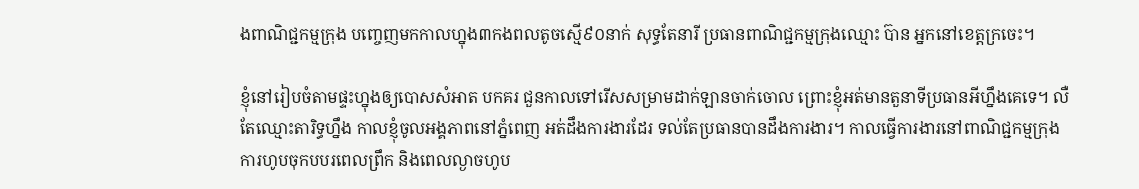ងពាណិជ្ជកម្មក្រុង បញ្ចេញមកកាលហ្នុង៣កងពលតូចស្មើ៩០នាក់ សុទ្ធតែនារី ប្រធានពាណិជ្ជកម្មក្រុងឈ្មោះ ប៊ាន អ្នកនៅខេត្តក្រចេះ។

ខ្ញុំនៅរៀបចំតាមផ្ទះហ្នុងឲ្យបោសសំអាត បកគរ ជួនកាលទៅរើសសម្រាមដាក់ឡានចាក់ចោល ព្រោះខ្ញុំអត់មានតួនាទីប្រធានអីហ្នឹងគេទេ។ លឺតែឈ្មោះតារិទ្ធហ្នឹង កាលខ្ញុំចូលអង្គភាពនៅភ្នំពេញ អត់ដឹងការងារដែរ ទល់តែប្រធានបានដឹងការងារ។ កាលធ្វើការងារនៅពាណិជ្ជកម្មក្រុង ការហូបចុកបបរពេលព្រឹក និងពេលល្ងាចហូប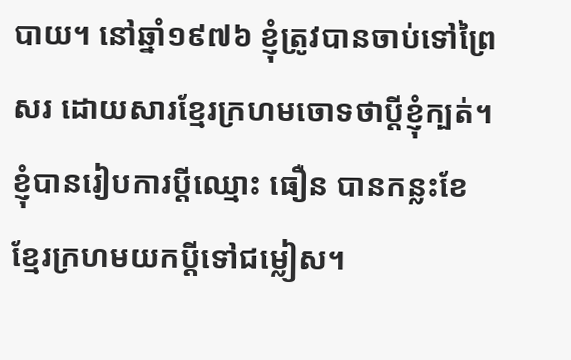បាយ។ នៅឆ្នាំ១៩៧៦ ខ្ញុំត្រូវបានចាប់ទៅព្រៃសរ ដោយសារខ្មែរក្រហមចោទថាប្ដីខ្ញុំក្បត់។ ខ្ញុំបានរៀបការប្ដីឈ្មោះ ធឿន បានកន្លះខែ ខ្មែរក្រហមយកប្ដីទៅជម្លៀស។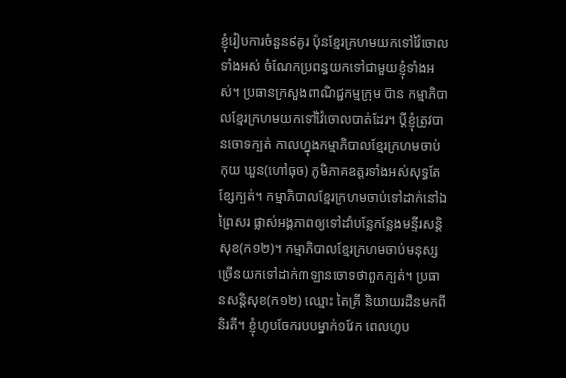ខ្ញុំរៀបការចំនួន៩គូរ ប៉ុនខ្មែរក្រហមយកទៅវ៉ៃចោលទាំងអស់ ចំណែកប្រពន្ធយកទៅជាមួយខ្ញុំទាំងអស់។ ប្រធានក្រសួងពាណិជ្ជកម្មក្រុម ប៊ាន កម្មាភិបាលខ្មែរក្រហមយកទៅវ៉ៃចោលបាត់ដែរ។ ប្ដីខ្ញុំត្រូវបានចោទក្បត់ កាលហ្នុងកម្មាភិបាលខ្មែរក្រហមចាប់ កុយ ឃួន(ហៅធុច) ភូមិភាគឧត្ដរទាំងអស់សុទ្ធតែខ្សែក្បត់។ កម្មាភិបាលខ្មែរក្រហមចាប់ទៅដាក់នៅឯព្រៃសរ ផ្លាស់អង្គភាពឲ្យទៅដាំបន្លែកន្លែងមន្ទីរសន្ដិសុខ(ក១២)។ កម្មាភិបាលខ្មែរក្រហមចាប់មនុស្សច្រើនយកទៅដាក់៣ឡានចោទថាពួកក្បត់។ ប្រធានសន្ដិសុខ(ក១២) ឈ្មោះ តៃគ្រី និយាយរដឺនមកពីនិរតី។ ខ្ញុំហូបចែករបបម្នាក់១វែក ពេលហូប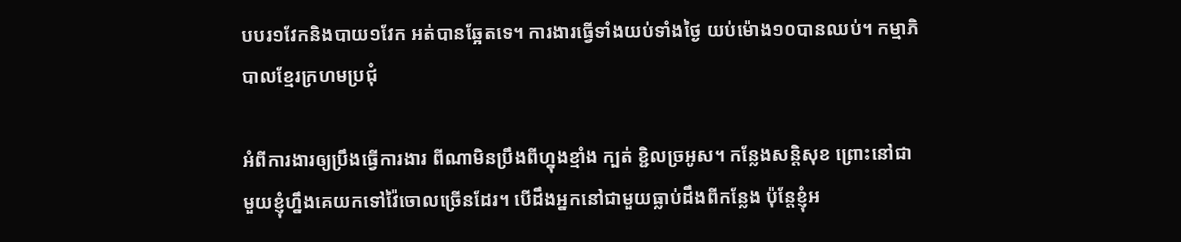បបរ១វែកនិងបាយ១វែក អត់បានឆ្អែតទេ។ ការងារធ្វើទាំងយប់ទាំងថ្ងៃ យប់ម៉ោង១០បានឈប់។ កម្មាភិបាលខ្មែរក្រហមប្រជុំ

អំពីការងារឲ្យប្រឹងធ្វើការងារ ពីណាមិនប្រឹងពីហ្នុងខ្មាំង ក្បត់ ខ្ជិលច្រអូស។ កន្លែងសន្ដិសុខ ព្រោះនៅជាមួយខ្ញុំហ្នឹងគេយកទៅវ៉ៃចោលច្រើនដែរ។ បើដឹងអ្នកនៅជាមួយធ្លាប់ដឹងពីកន្លែង ប៉ុន្តែខ្ញុំអ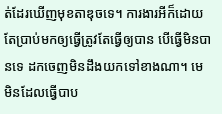ត់ដែរឃើញមុខតាឌុចទេ។ ការងារអីក៏ដោយតែប្រាប់មកឲ្យធ្វើត្រូវតែធ្វើឲ្យបាន បើធ្វើមិនបានទេ ដកចេញមិនដឹងយកទៅខាងណា។ មេមិនដែលធ្វើបាប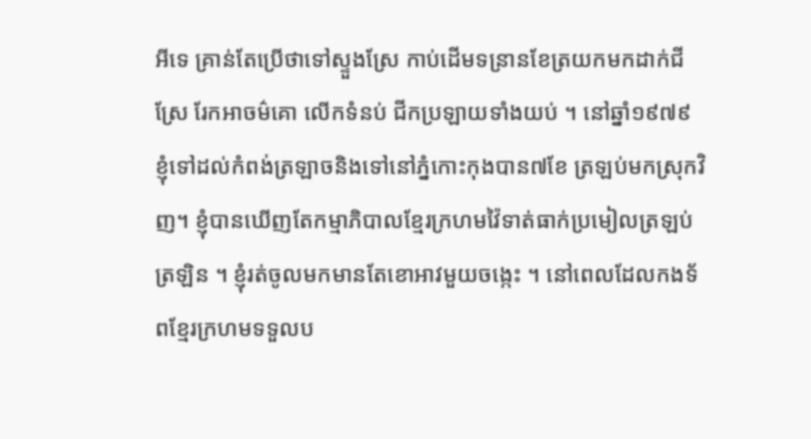អីទេ គ្រាន់តែប្រើថាទៅស្ទួងស្រែ កាប់ដើមទន្រានខែត្រយកមកដាក់ជីស្រែ រែកអាចម៌គោ លើកទំនប់ ជីកប្រឡាយទាំងយប់ ។ នៅឆ្នាំ១៩៧៩ ខ្ញុំទៅដល់កំពង់ត្រឡាចនិងទៅនៅភ្នំកោះកុងបាន៧ខែ ត្រឡប់មកស្រុកវិញ។ ខ្ញុំបានឃើញតែកម្មាភិបាលខ្មែរក្រហមវ៉ៃទាត់ធាក់ប្រមៀលត្រឡប់ត្រឡិន ។ ខ្ញុំរត់ចូលមកមានតែខោអាវមួយចង្កេះ ។ នៅពេលដែលកងទ័ពខ្មែរក្រហមទទួលប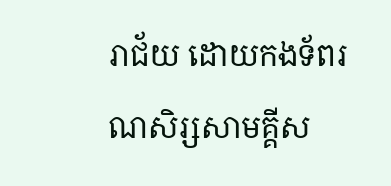រាជ័យ ដោយកងទ័ពរណសិរ្សសាមគ្គីស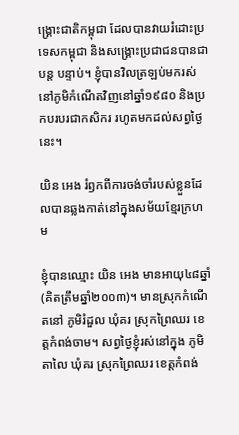ង្គ្រោះជាតិកម្ពុជា ដែលបានវាយរំដោះប្រទេសកម្ពុជា និងសង្គ្រោះប្រជាជនបានជាបន្ត បន្ទាប់។ ខ្ញុំបានវិលត្រឡប់មករស់នៅភូមិកំណើតវិញនៅឆ្នាំ១៩៨០ និងប្រកបរបរជាកសិករ រហូតមកដល់សព្វថ្ងៃនេះ។

យិន អេង រំឭកពីការចង់ចាំរបស់ខ្លួនដែលបានឆ្លងកាត់នៅក្នុងសម័យខ្មែរក្រហម

ខ្ញុំបានឈ្មោះ យិន អេង មានអាយុ៤៨ឆ្នាំ(គិតត្រឹមឆ្នាំ២០០៣)។ មានស្រុកកំណើតនៅ ភូមិរំដួល ឃុំគរ ស្រុកព្រៃឈរ ខេត្តកំពង់ចាម។ សព្វថ្ងៃខ្ញុំរស់នៅក្នុង ភូមិតាលៃ ឃុំគរ ស្រុកព្រៃឈរ ខេត្តកំពង់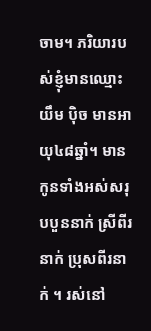ចាម។ ភរិយារបស់ខ្ញុំមានឈ្មោះ យឹម ប៉ិច មានអាយុ៤៨ឆ្នាំ។ មានកូនទាំងអស់សរុបបួននាក់ ស្រីពីរនាក់ ប្រុសពីរនាក់ ។ រស់នៅ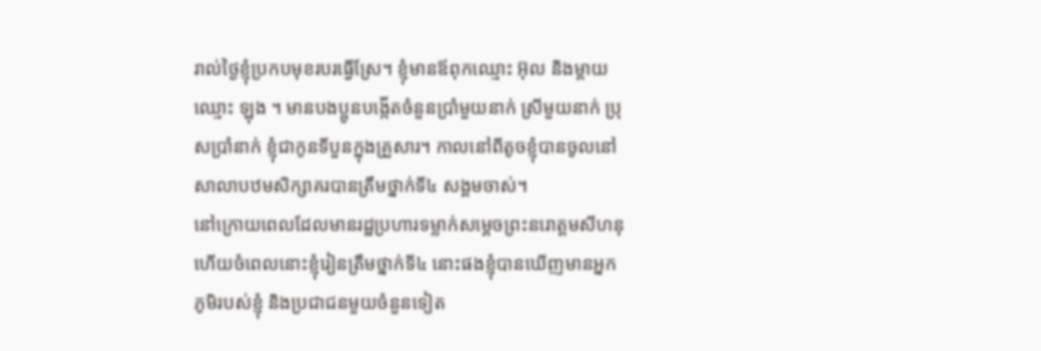រាល់ថ្ងៃខ្ញុំប្រកបមុខរបរធ្វើស្រែ។ ខ្ញុំមានឪពុកឈ្មោះ អ៊ុល និងម្ដាយឈ្មោះ ឡុង ។ មានបងប្អូនបង្កើតចំនួនប្រាំមួយនាក់ ស្រីមួយនាក់ ប្រុសប្រាំនាក់ ខ្ញុំជាកូនទីបួនក្នុងគ្រួសារ។ កាលនៅពីតូចខ្ញុំបានចូលនៅសាលាបឋមសិក្សាគរបានត្រឹមថ្នាក់ទី៤ សង្គមចាស់។
នៅក្រោយពេលដែលមានរដ្ឋប្រហារទម្លាក់សម្តេចព្រះនរោត្តមសីហនុ ហើយចំពេលនោះខ្ញុំរៀនត្រឹមថ្នាក់ទី៤ នោះផងខ្ញុំបានឃើញមានអ្នកភូមិរបស់ខ្ញុំ និងប្រជាជនមួយចំនួនទៀត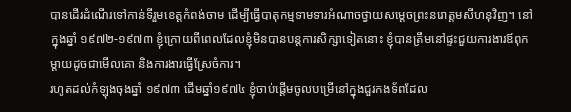បានដើរដំណើរទៅកាន់ទីរួមខេត្តកំពង់ចាម ដើម្បីធ្វើបាតុកម្មទាមទារអំណាចថ្វាយសម្តេចព្រះនរោត្តមសីហនុវិញ។ នៅក្នុងឆ្នាំ ១៩៧២-១៩៧៣ ខ្ញុំក្រោយពីពេលដែលខ្ញុំមិនបានបន្តការសិក្សាទៀតនោះ ខ្ញុំបានត្រឹមនៅផ្ទះជួយការងារឪពុកម្តាយដូចជាមើលគោ និងការងារធ្វើស្រែចំការ។
រហូតដល់កំឡុងចុងឆ្នាំ ១៩៧៣ ដើមឆ្នាំ១៩៧៤ ខ្ញុំចាប់ផ្ដើមចូលបម្រើនៅក្នុងជួរកងទ័ពដែល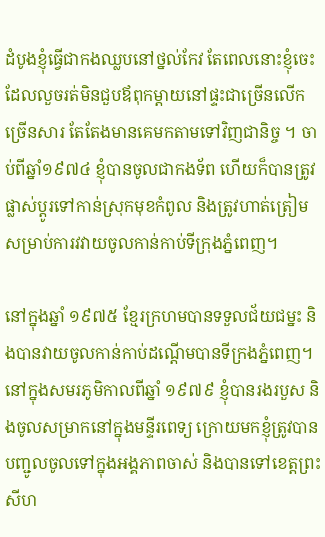ដំបូងខ្ញុំធ្វើជាកងឈ្លបនៅថ្នល់កែវ តែពេលនោះខ្ញុំចេះដែលលួចរត់មិនជួបឪពុកម្តាយនៅផ្ទះជាច្រើនលើកច្រើនសារ តែតែងមានគេមកតាមទៅវិញជានិច្ច ។ ចាប់ពីឆ្នាំ១៩៧៤ ខ្ញុំបានចូលជាកងទ័ព ហើយក៏បានត្រូវផ្លាស់ប្ដូរទៅកាន់ស្រុកមុខកំពូល និងត្រូវហាត់ត្រៀមសម្រាប់ការវវាយចូលកាន់កាប់ទីក្រុងភ្នំពេញ។

នៅក្នុងឆ្នាំ ១៩៧៥ ខ្មែរក្រហមបានទទួលជ័យជម្នះ និងបានវាយចូលកាន់កាប់ដណ្ដើមបានទីក្រងភ្នំពេញ។ នៅក្នុងសមរភូមិកាលពីឆ្នាំ ១៩៧៩ ខ្ញុំបានរងរបួស និងចូលសម្រាកនៅក្នុងមន្ទីរពេទ្យ ក្រោយមកខ្ញុំត្រូវបានបញ្ជូលចូលទៅក្នុងអង្គភាពចាស់ និងបានទៅខេត្តព្រះសីហ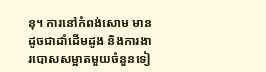នុ។ ការនៅកំពង់សោម មានដូចជាដាំដើមដូង និងការងារបោសសម្អាតមួយចំនួនទៀ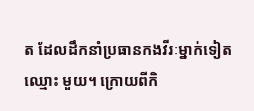ត ដែលដឹកនាំប្រធានកងវីរៈម្នាក់ទៀតឈ្មោះ មួយ។ ក្រោយពីកិ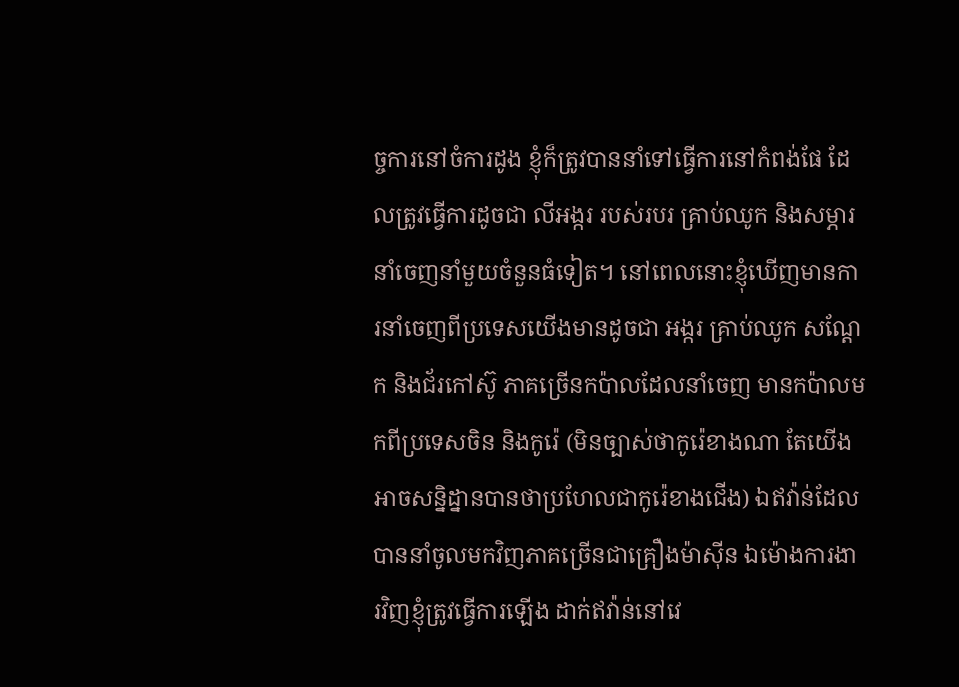ច្ចការនៅចំការដូង ខ្ញុំក៏ត្រូវបាននាំទៅធ្វើការនៅកំពង់ផែ ដែលត្រូវធ្វើការដូចជា លីអង្ករ របស់របរ គ្រាប់ឈូក និងសម្ភារនាំចេញនាំមួយចំនួនធំទៀត។ នៅពេលនោះខ្ញុំឃើញមានការនាំចេញពីប្រទេសយើងមានដូចជា អង្ករ គ្រាប់ឈូក សណ្ដែក និងជ័រកៅស៊ូ ភាគច្រើនកប៉ាលដែលនាំចេញ មានកប៉ាលមកពីប្រទេសចិន និងកូរ៉េ (មិនច្បាស់ថាកូរ៉េខាងណា តែយើងអាចសន្និដ្នានបានថាប្រហែលជាកូរ៉េខាងជើង) ឯឥវ៉ាន់ដែលបាននាំចូលមកវិញភាគច្រើនជាគ្រឿងម៉ាស៊ីន ឯម៉ោងការងារវិញខ្ញុំត្រូវធ្វើការឡើង ដាក់ឥវ៉ាន់នៅវេ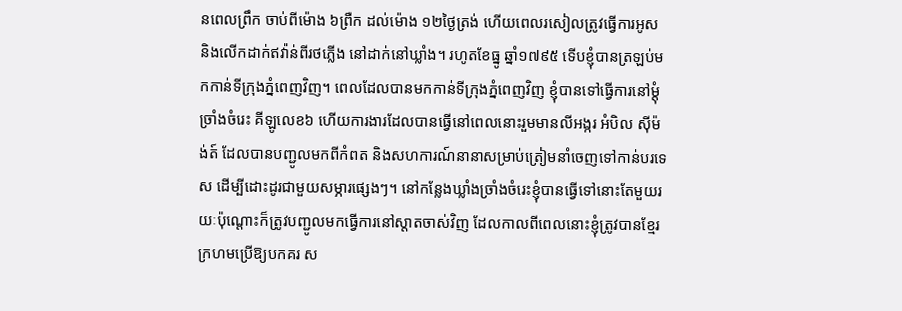នពេលព្រឹក ចាប់ពីម៉ោង ៦ព្រឺក ដល់ម៉ោង ១២ថ្ងៃត្រង់ ហើយពេលរសៀលត្រូវធ្វើការអូស និងលើកដាក់ឥវ៉ាន់ពីរថភ្លើង នៅដាក់នៅឃ្លាំង។ រហូតខែធ្នូ ឆ្នាំ១៧៩៥ ទើបខ្ញុំបានត្រឡប់មកកាន់ទីក្រុងភ្នំពេញវិញ។ ពេលដែលបានមកកាន់ទីក្រុងភ្នំពេញវិញ ខ្ញុំបានទៅធ្វើការនៅម្ដុំ ច្រាំងចំរេះ គីឡូលេខ៦ ហើយការងារដែលបានធ្វើនៅពេលនោះរួមមានលីអង្ករ អំបិល ស៊ីម៉ង់ត៍ ដែលបានបញ្ជូលមកពីកំពត និងសហការណ៍នានាសម្រាប់ត្រៀមនាំចេញទៅកាន់បរទេស ដើម្បីដោះដូរជាមួយសម្ភារផ្សេងៗ។ នៅកន្លែងឃ្លាំងច្រាំងចំរេះខ្ញុំបានធ្វើទៅនោះតែមួយរយៈប៉ុណ្ដោះក៏ត្រូវបញ្ជូលមកធ្វើការនៅស្តាតចាស់វិញ ដែលកាលពីពេលនោះខ្ញុំត្រូវបានខ្មែរក្រហមប្រើឱ្យបកគរ ស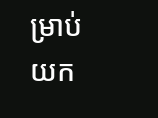ម្រាប់យក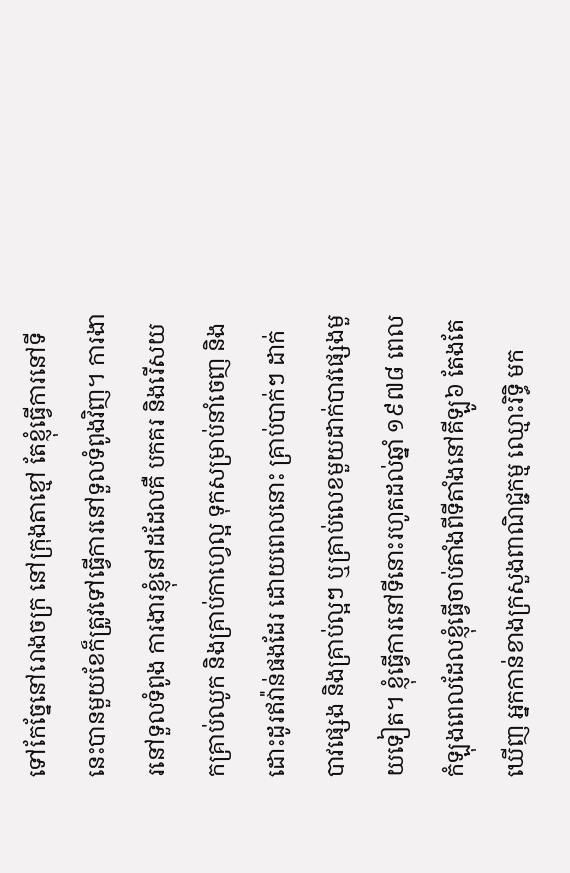ទៅកែច្នែនៅរោងចក្រ នៅក្រុងតាខ្មៅ តែខ្ញុំធ្វើការនៅទីនេះបានមួយខែក៏ត្រូវទៅធ្វើការនៅទួលទំពូងវិញ។ ការងារនៅទួលទំពូង ការងារខ្ញុំនៅដដែលគឺ បកគរ និងរើសយកគ្រាប់ឈូក និងគ្រាប់កាហ្វេល្អ ទុកសម្រាប់នាំចេញ និងដោះដូរឥវ៉ាន់ផងដែរ ដោយពេលនោះ គ្រាប់បាក់ៗ ដាក់បាវផ្សេង និងគ្រាប់ល្អៗ ឬគ្រាប់លេខមួយដាក់បាវផ្សេងមួយទៀត។ ខ្ញុំធ្វើការនៅទីនោះរហូតដល់ឆ្នាំ ១៩៧៨ ពេលកំឡុងពេលដែលខ្ញុំធ្វើចាប់តាំងពីទីតាំងនៅគីឡូ៦ តែងតែឃើញ អ្នកកាន់ខាងក្រសួងពាណិជ្ជកម្ម ឈ្មោះរិទ្ធិ មក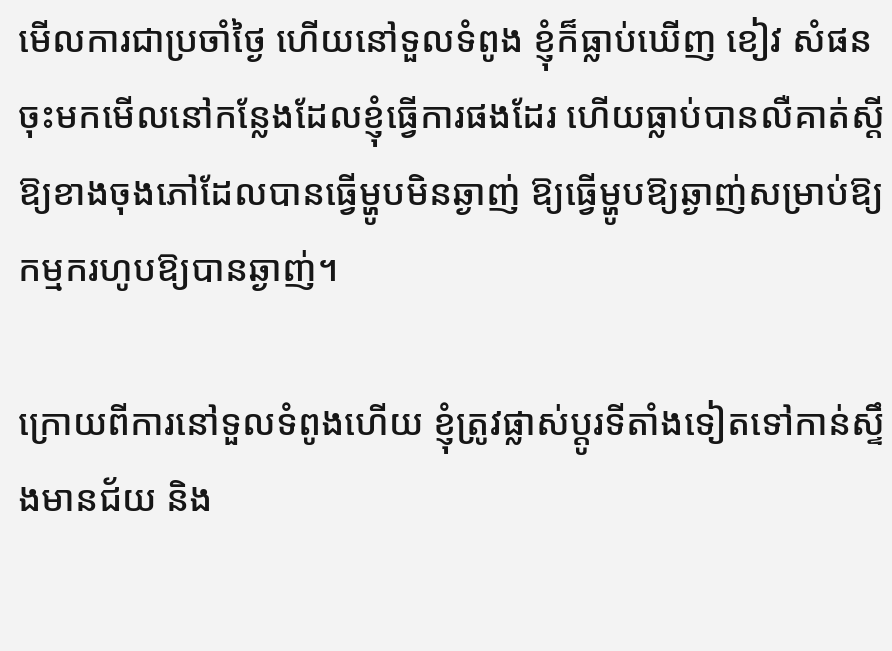មើលការជាប្រចាំថ្ងៃ ហើយនៅទួលទំពូង ខ្ញុំក៏ធ្លាប់ឃើញ ខៀវ សំផន ចុះមកមើលនៅកន្លែងដែលខ្ញុំធ្វើការផងដែរ ហើយធ្លាប់បានលឺគាត់ស្ដីឱ្យខាងចុងភៅដែលបានធ្វើម្ហូបមិនឆ្ងាញ់ ឱ្យធ្វើម្ហូបឱ្យឆ្ងាញ់សម្រាប់ឱ្យកម្មករហូបឱ្យបានឆ្ងាញ់។

ក្រោយពីការនៅទួលទំពូងហើយ ខ្ញុំត្រូវផ្លាស់ប្ដូរទីតាំងទៀតទៅកាន់ស្ទឹងមានជ័យ និង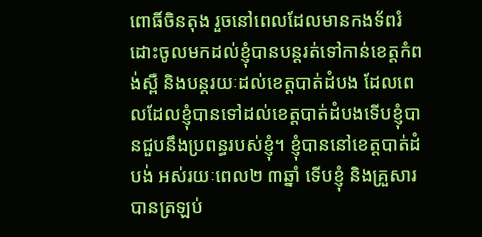ពោធិ៍ចិនតុង រួចនៅពេលដែលមានកងទ័ពរំដោះចូលមកដល់ខ្ញុំបានបន្តរត់ទៅកាន់ខេត្តកំពង់ស្ពឺ និងបន្តរយៈដល់ខេត្តបាត់ដំបង ដែលពេលដែលខ្ញុំបានទៅដល់ខេត្តបាត់ដំបងទើបខ្ញុំបានជួបនឹងប្រពន្ធរបស់ខ្ញុំ។ ខ្ញុំបាននៅខេត្តបាត់ដំបង់ អស់រយៈពេល២ ៣ឆ្នាំ ទើបខ្ញុំ និងគ្រួសារបានត្រឡប់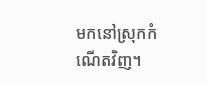មកនៅស្រុកកំណើតវិញ។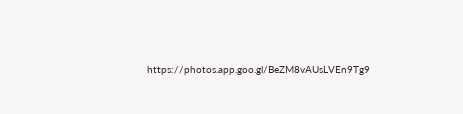https://photos.app.goo.gl/BeZM8vAUsLVEn9Tg9